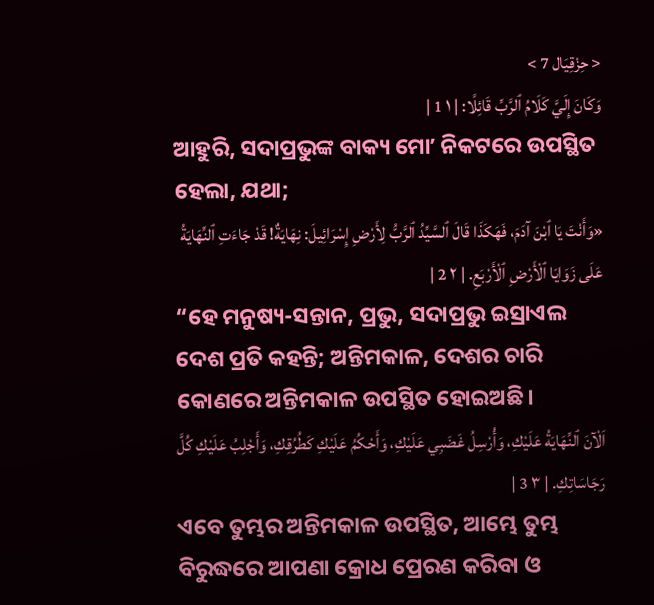< حِزْقِيَال 7 >
وَكَانَ إِلَيَّ كَلَامُ ٱلرَّبِّ قَائِلًا: | ١ 1 |
ଆହୁରି, ସଦାପ୍ରଭୁଙ୍କ ବାକ୍ୟ ମୋʼ ନିକଟରେ ଉପସ୍ଥିତ ହେଲା, ଯଥା;
«وَأَنْتَ يَا ٱبْنَ آدَمَ، فَهَكَذَا قَالَ ٱلسَّيِّدُ ٱلرَّبُّ لِأَرْضِ إِسْرَائِيلَ: نِهَايَةٌ! قَدْ جَاءَتِ ٱلنِّهَايَةُ عَلَى زَوَايَا ٱلْأَرْضِ ٱلْأَرْبَعِ. | ٢ 2 |
“ହେ ମନୁଷ୍ୟ-ସନ୍ତାନ, ପ୍ରଭୁ, ସଦାପ୍ରଭୁ ଇସ୍ରାଏଲ ଦେଶ ପ୍ରତି କହନ୍ତି; ଅନ୍ତିମକାଳ, ଦେଶର ଚାରି କୋଣରେ ଅନ୍ତିମକାଳ ଉପସ୍ଥିତ ହୋଇଅଛି।
اَلْآنَ ٱلنِّهَايَةُ عَلَيْكِ، وَأُرْسِلُ غَضَبِي عَلَيْكِ، وَأَحْكُمُ عَلَيْكِ كَطُرُقِكِ، وَأَجْلِبُ عَلَيْكِ كُلَّ رَجَاسَاتِكِ. | ٣ 3 |
ଏବେ ତୁମ୍ଭର ଅନ୍ତିମକାଳ ଉପସ୍ଥିତ, ଆମ୍ଭେ ତୁମ୍ଭ ବିରୁଦ୍ଧରେ ଆପଣା କ୍ରୋଧ ପ୍ରେରଣ କରିବା ଓ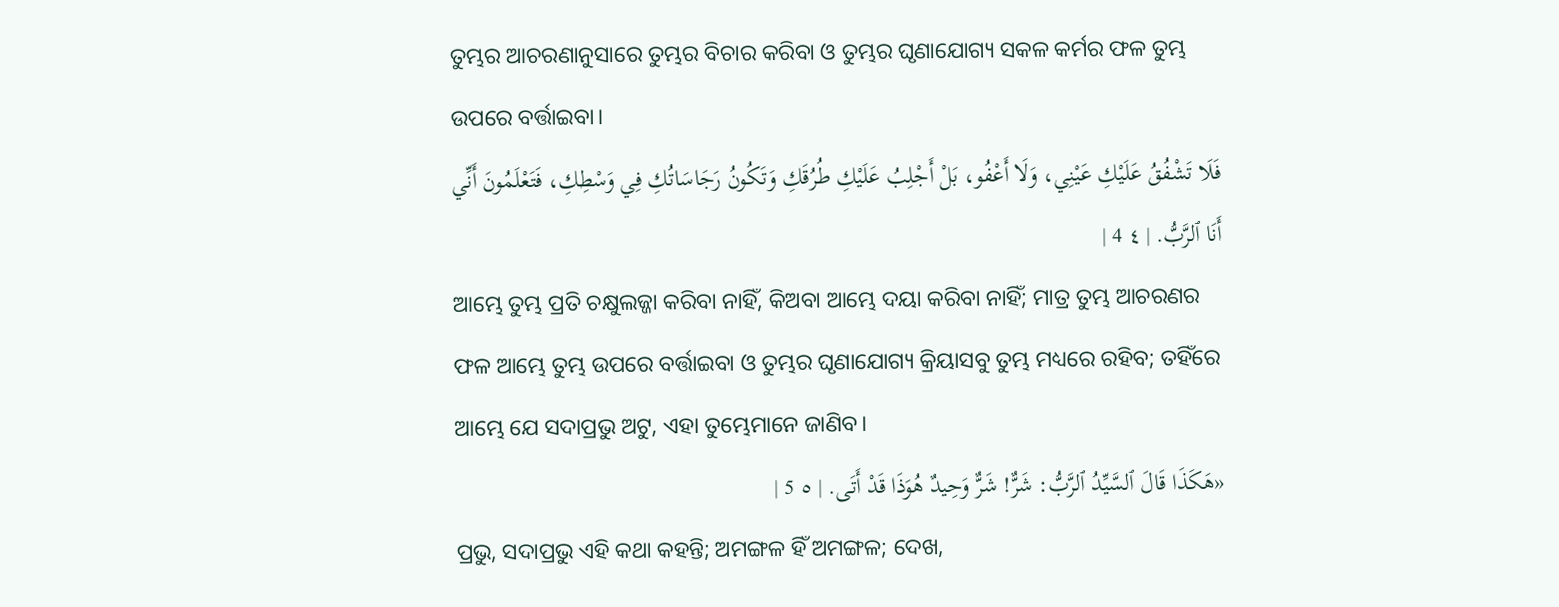ତୁମ୍ଭର ଆଚରଣାନୁସାରେ ତୁମ୍ଭର ବିଚାର କରିବା ଓ ତୁମ୍ଭର ଘୃଣାଯୋଗ୍ୟ ସକଳ କର୍ମର ଫଳ ତୁମ୍ଭ ଉପରେ ବର୍ତ୍ତାଇବା।
فَلَا تَشْفُقُ عَلَيْكِ عَيْنِي، وَلَا أَعْفُو، بَلْ أَجْلِبُ عَلَيْكِ طُرُقَكِ وَتَكُونُ رَجَاسَاتُكِ فِي وَسْطِكِ، فَتَعْلَمُونَ أَنِّي أَنَا ٱلرَّبُّ. | ٤ 4 |
ଆମ୍ଭେ ତୁମ୍ଭ ପ୍ରତି ଚକ୍ଷୁଲଜ୍ଜା କରିବା ନାହିଁ, କିଅବା ଆମ୍ଭେ ଦୟା କରିବା ନାହିଁ; ମାତ୍ର ତୁମ୍ଭ ଆଚରଣର ଫଳ ଆମ୍ଭେ ତୁମ୍ଭ ଉପରେ ବର୍ତ୍ତାଇବା ଓ ତୁମ୍ଭର ଘୃଣାଯୋଗ୍ୟ କ୍ରିୟାସବୁ ତୁମ୍ଭ ମଧ୍ୟରେ ରହିବ; ତହିଁରେ ଆମ୍ଭେ ଯେ ସଦାପ୍ରଭୁ ଅଟୁ, ଏହା ତୁମ୍ଭେମାନେ ଜାଣିବ।
«هَكَذَا قَالَ ٱلسَّيِّدُ ٱلرَّبُّ: شَرٌّ! شَرٌّ وَحِيدٌ هُوَذَا قَدْ أَتَى. | ٥ 5 |
ପ୍ରଭୁ, ସଦାପ୍ରଭୁ ଏହି କଥା କହନ୍ତି; ଅମଙ୍ଗଳ ହିଁ ଅମଙ୍ଗଳ; ଦେଖ,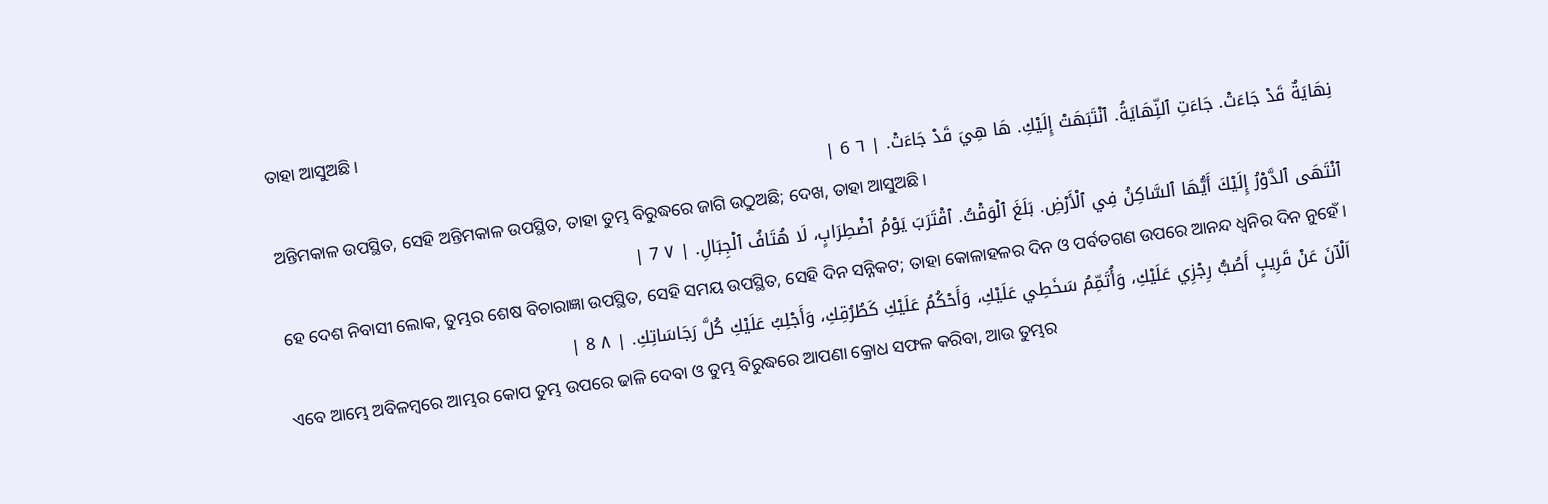ତାହା ଆସୁଅଛି।
نِهَايَةٌ قَدْ جَاءَتْ. جَاءَتِ ٱلنِّهَايَةُ. ٱنْتَبَهَتْ إِلَيْكِ. هَا هِيَ قَدْ جَاءَتْ. | ٦ 6 |
ଅନ୍ତିମକାଳ ଉପସ୍ଥିତ, ସେହି ଅନ୍ତିମକାଳ ଉପସ୍ଥିତ, ତାହା ତୁମ୍ଭ ବିରୁଦ୍ଧରେ ଜାଗି ଉଠୁଅଛି; ଦେଖ, ତାହା ଆସୁଅଛି।
ٱنْتَهَى ٱلدَّوْرُ إِلَيْكَ أَيُّهَا ٱلسَّاكِنُ فِي ٱلْأَرْضِ. بَلَغَ ٱلْوَقْتُ. ٱقْتَرَبَ يَوْمُ ٱضْطِرَابٍ، لَا هُتَافُ ٱلْجِبَالِ. | ٧ 7 |
ହେ ଦେଶ ନିବାସୀ ଲୋକ, ତୁମ୍ଭର ଶେଷ ବିଚାରାଜ୍ଞା ଉପସ୍ଥିତ, ସେହି ସମୟ ଉପସ୍ଥିତ, ସେହି ଦିନ ସନ୍ନିକଟ; ତାହା କୋଳାହଳର ଦିନ ଓ ପର୍ବତଗଣ ଉପରେ ଆନନ୍ଦ ଧ୍ୱନିର ଦିନ ନୁହେଁ।
اَلْآنَ عَنْ قَرِيبٍ أَصُبُّ رِجْزِي عَلَيْكِ، وَأُتَمِّمُ سَخَطِي عَلَيْكِ، وَأَحْكُمُ عَلَيْكِ كَطُرُقِكِ، وَأَجْلِبُ عَلَيْكِ كُلَّ رَجَاسَاتِكِ. | ٨ 8 |
ଏବେ ଆମ୍ଭେ ଅବିଳମ୍ବରେ ଆମ୍ଭର କୋପ ତୁମ୍ଭ ଉପରେ ଢାଳି ଦେବା ଓ ତୁମ୍ଭ ବିରୁଦ୍ଧରେ ଆପଣା କ୍ରୋଧ ସଫଳ କରିବା, ଆଉ ତୁମ୍ଭର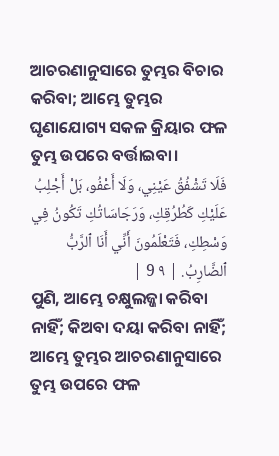ଆଚରଣାନୁସାରେ ତୁମ୍ଭର ବିଚାର କରିବା; ଆମ୍ଭେ ତୁମ୍ଭର ଘୃଣାଯୋଗ୍ୟ ସକଳ କ୍ରିୟାର ଫଳ ତୁମ୍ଭ ଉପରେ ବର୍ତ୍ତାଇବା।
فَلَا تَشْفُقُ عَيْنِي، وَلَا أَعْفُو، بَلْ أَجْلِبُ عَلَيْكِ كَطُرُقِكِ، وَرَجَاسَاتُكِ تَكُونُ فِي وَسْطِكِ، فَتَعْلَمُونَ أَنِّي أَنَا ٱلرَّبُّ ٱلضَّارِبُ. | ٩ 9 |
ପୁଣି, ଆମ୍ଭେ ଚକ୍ଷୁଲଜ୍ଜା କରିବା ନାହିଁ; କିଅବା ଦୟା କରିବା ନାହିଁ; ଆମ୍ଭେ ତୁମ୍ଭର ଆଚରଣାନୁସାରେ ତୁମ୍ଭ ଉପରେ ଫଳ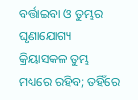ବର୍ତ୍ତାଇବା ଓ ତୁମ୍ଭର ଘୃଣାଯୋଗ୍ୟ କ୍ରିୟାସକଳ ତୁମ୍ଭ ମଧ୍ୟରେ ରହିବ; ତହିଁରେ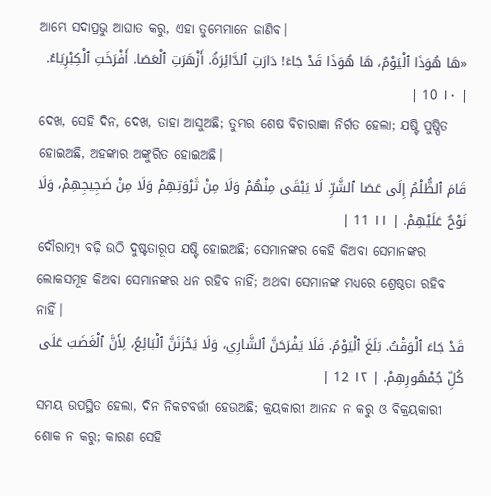ଆମ୍ଭେ ସଦାପ୍ରଭୁ ଆଘାତ କରୁ, ଏହା ତୁମ୍ଭେମାନେ ଜାଣିବ।
«هَا هُوَذَا ٱلْيَوْمُ، هَا هُوَذَا قَدْ جَاءَ! دَارَتِ ٱلدَّائِرَةُ. أَزْهَرَتِ ٱلْعَصَا. أَفْرَخَتِ ٱلْكِبْرِيَاءُ. | ١٠ 10 |
ଦେଖ, ସେହି ଦିନ, ଦେଖ, ତାହା ଆସୁଅଛି; ତୁମ୍ଭର ଶେଷ ବିଚାରାଜ୍ଞା ନିର୍ଗତ ହେଲା; ଯଷ୍ଟି ପୁଷ୍ପିତ ହୋଇଅଛି, ଅହଙ୍କାର ଅଙ୍କୁରିତ ହୋଇଅଛି।
قَامَ ٱلظُّلْمُ إِلَى عَصَا ٱلشَّرِّ. لَا يَبْقَى مِنْهُمْ وَلَا مِنْ ثَرْوَتِهِمْ وَلَا مِنْ ضَجِيجِهِمْ، وَلَا نَوْحٌ عَلَيْهِمْ. | ١١ 11 |
ଦୌରାତ୍ମ୍ୟ ବଢ଼ି ଉଠି ଦୁଷ୍ଟତାରୂପ ଯଷ୍ଟି ହୋଇଅଛି; ସେମାନଙ୍କର କେହି କିଅବା ସେମାନଙ୍କର ଲୋକସମୂହ କିଅବା ସେମାନଙ୍କର ଧନ ରହିବ ନାହିଁ; ଅଥବା ସେମାନଙ୍କ ମଧ୍ୟରେ ଶ୍ରେଷ୍ଠତା ରହିବ ନାହିଁ।
قَدْ جَاءَ ٱلْوَقْتُ. بَلَغَ ٱلْيَوْمُ. فَلَا يَفْرَحَنَّ ٱلشَّارِي، وَلَا يَحْزَنَنَّ ٱلْبَائِعُ، لِأَنَّ ٱلْغَضَبَ عَلَى كُلِّ جُمْهُورِهِمْ. | ١٢ 12 |
ସମୟ ଉପସ୍ଥିତ ହେଲା, ଦିନ ନିକଟବର୍ତ୍ତୀ ହେଉଅଛି; କ୍ରୟକାରୀ ଆନନ୍ଦ ନ କରୁ ଓ ବିକ୍ରୟକାରୀ ଶୋକ ନ କରୁ; କାରଣ ସେହି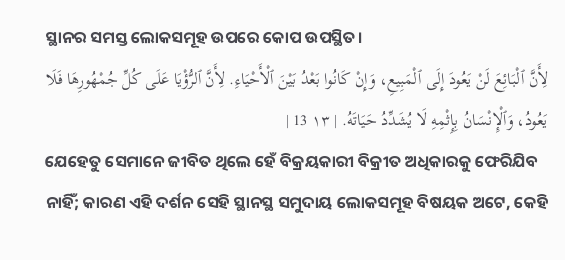ସ୍ଥାନର ସମସ୍ତ ଲୋକସମୂହ ଉପରେ କୋପ ଉପସ୍ଥିତ।
لِأَنَّ ٱلْبَائِعَ لَنْ يَعُودَ إِلَى ٱلْمَبِيعِ، وَإِنْ كَانُوا بَعْدُ بَيْنَ ٱلْأَحْيَاءِ. لِأَنَّ ٱلرُّؤْيَا عَلَى كُلِّ جُمْهُورِهَا فَلَا يَعُودُ، وَٱلْإِنْسَانُ بِإِثْمِهِ لَا يُشَدِّدُ حَيَاتَهُ. | ١٣ 13 |
ଯେହେତୁ ସେମାନେ ଜୀବିତ ଥିଲେ ହେଁ ବିକ୍ରୟକାରୀ ବିକ୍ରୀତ ଅଧିକାରକୁ ଫେରିଯିବ ନାହିଁ; କାରଣ ଏହି ଦର୍ଶନ ସେହି ସ୍ଥାନସ୍ଥ ସମୁଦାୟ ଲୋକସମୂହ ବିଷୟକ ଅଟେ, କେହି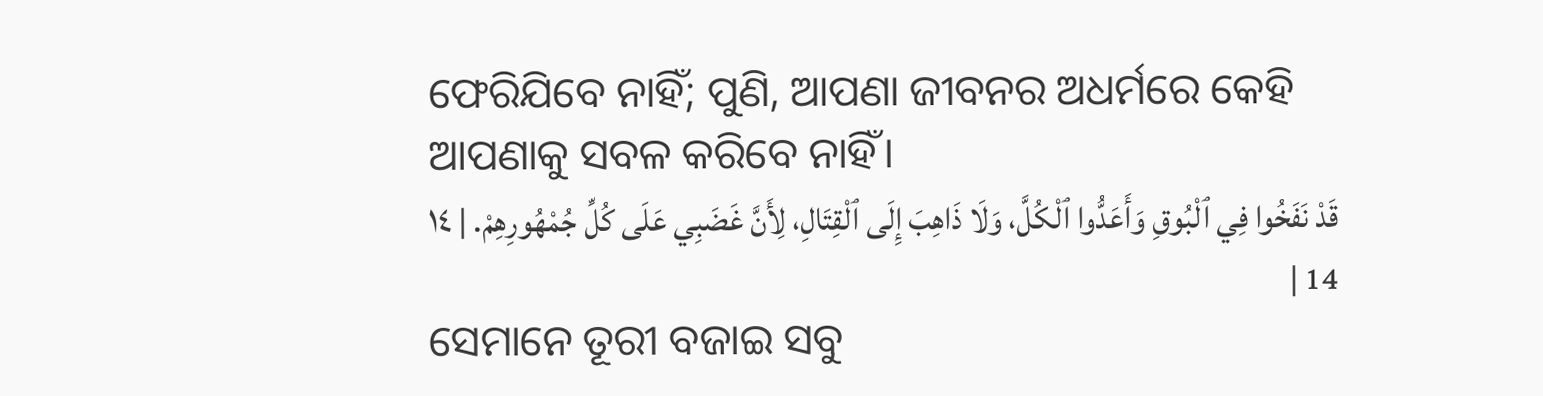ଫେରିଯିବେ ନାହିଁ; ପୁଣି, ଆପଣା ଜୀବନର ଅଧର୍ମରେ କେହି ଆପଣାକୁ ସବଳ କରିବେ ନାହିଁ।
قَدْ نَفَخُوا فِي ٱلْبُوقِ وَأَعَدُّوا ٱلْكُلَّ، وَلَا ذَاهِبَ إِلَى ٱلْقِتَالِ، لِأَنَّ غَضَبِي عَلَى كُلِّ جُمْهُورِهِمْ. | ١٤ 14 |
ସେମାନେ ତୂରୀ ବଜାଇ ସବୁ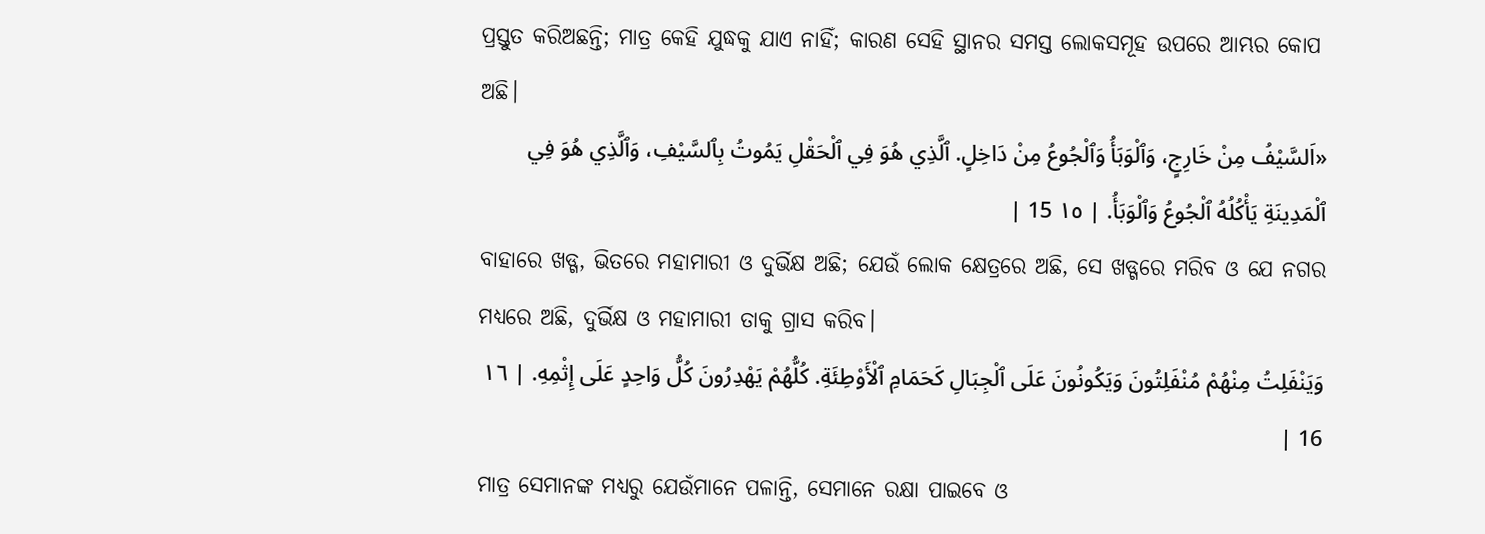ପ୍ରସ୍ତୁତ କରିଅଛନ୍ତି; ମାତ୍ର କେହି ଯୁଦ୍ଧକୁ ଯାଏ ନାହିଁ; କାରଣ ସେହି ସ୍ଥାନର ସମସ୍ତ ଲୋକସମୂହ ଉପରେ ଆମ୍ଭର କୋପ ଅଛି।
«اَلسَّيْفُ مِنْ خَارِجٍ، وَٱلْوَبَأُ وَٱلْجُوعُ مِنْ دَاخِلٍ. ٱلَّذِي هُوَ فِي ٱلْحَقْلِ يَمُوتُ بِٱلسَّيْفِ، وَٱلَّذِي هُوَ فِي ٱلْمَدِينَةِ يَأْكُلُهُ ٱلْجُوعُ وَٱلْوَبَأُ. | ١٥ 15 |
ବାହାରେ ଖଡ୍ଗ, ଭିତରେ ମହାମାରୀ ଓ ଦୁର୍ଭିକ୍ଷ ଅଛି; ଯେଉଁ ଲୋକ କ୍ଷେତ୍ରରେ ଅଛି, ସେ ଖଡ୍ଗରେ ମରିବ ଓ ଯେ ନଗର ମଧ୍ୟରେ ଅଛି, ଦୁର୍ଭିକ୍ଷ ଓ ମହାମାରୀ ତାକୁ ଗ୍ରାସ କରିବ।
وَيَنْفَلِتُ مِنْهُمْ مُنْفَلِتُونَ وَيَكُونُونَ عَلَى ٱلْجِبَالِ كَحَمَامِ ٱلْأَوْطِئَةِ. كُلُّهُمْ يَهْدِرُونَ كُلُّ وَاحِدٍ عَلَى إِثْمِهِ. | ١٦ 16 |
ମାତ୍ର ସେମାନଙ୍କ ମଧ୍ୟରୁ ଯେଉଁମାନେ ପଳାନ୍ତି, ସେମାନେ ରକ୍ଷା ପାଇବେ ଓ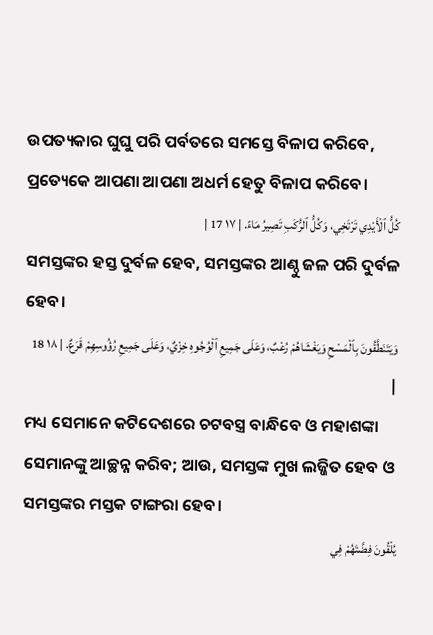ଉପତ୍ୟକାର ଘୁଘୁ ପରି ପର୍ବତରେ ସମସ୍ତେ ବିଳାପ କରିବେ, ପ୍ରତ୍ୟେକେ ଆପଣା ଆପଣା ଅଧର୍ମ ହେତୁ ବିଳାପ କରିବେ।
كُلُّ ٱلْأَيْدِي تَرْتَخِي، وَكُلُّ ٱلرُّكَبِ تَصِيرُ مَاءً. | ١٧ 17 |
ସମସ୍ତଙ୍କର ହସ୍ତ ଦୁର୍ବଳ ହେବ, ସମସ୍ତଙ୍କର ଆଣ୍ଠୁ ଜଳ ପରି ଦୁର୍ବଳ ହେବ।
وَيَتَنَطَّقُونَ بِٱلْمَسْحِ وَيَغْشَاهُمْ رُعْبٌ، وَعَلَى جَمِيعِ ٱلْوُجُوهِ خِزْيٌ، وَعَلَى جَمِيعِ رُؤُوسِهِمْ قَرَعٌ. | ١٨ 18 |
ମଧ୍ୟ ସେମାନେ କଟିଦେଶରେ ଚଟବସ୍ତ୍ର ବାନ୍ଧିବେ ଓ ମହାଶଙ୍କା ସେମାନଙ୍କୁ ଆଚ୍ଛନ୍ନ କରିବ; ଆଉ, ସମସ୍ତଙ୍କ ମୁଖ ଲଜ୍ଜିତ ହେବ ଓ ସମସ୍ତଙ୍କର ମସ୍ତକ ଟାଙ୍ଗରା ହେବ।
يُلْقُونَ فِضَّتَهُمْ فِي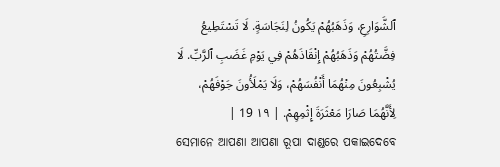ٱلشَّوَارِعِ، وَذَهَبُهُمْ يَكُونُ لِنَجَاسَةٍ. لَا تَسْتَطِيعُ فِضَّتُهُمْ وَذَهَبُهُمْ إِنْقَاذَهُمْ فِي يَوْمِ غَضَبِ ٱلرَّبِّ. لَا يُشْبِعُونَ مِنْهُمَا أَنْفُسَهُمْ، وَلَا يَمْلَأُونَ جَوْفَهُمْ، لِأَنَّهُمَا صَارَا مَعْثَرَةَ إِثْمِهِمْ. | ١٩ 19 |
ସେମାନେ ଆପଣା ଆପଣା ରୂପା ଦାଣ୍ଡରେ ପକାଇଦେବେ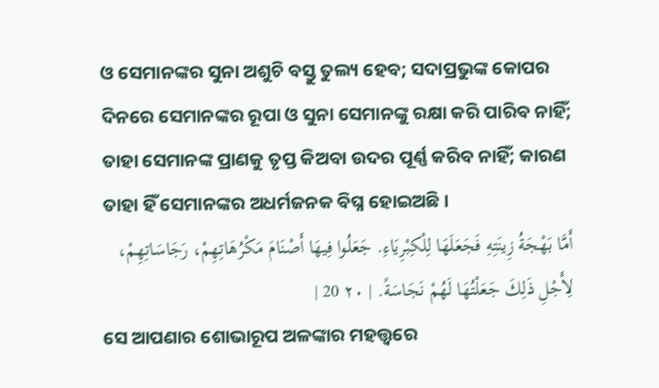ଓ ସେମାନଙ୍କର ସୁନା ଅଶୁଚି ବସ୍ତୁ ତୁଲ୍ୟ ହେବ; ସଦାପ୍ରଭୁଙ୍କ କୋପର ଦିନରେ ସେମାନଙ୍କର ରୂପା ଓ ସୁନା ସେମାନଙ୍କୁ ରକ୍ଷା କରି ପାରିବ ନାହିଁ; ତାହା ସେମାନଙ୍କ ପ୍ରାଣକୁ ତୃପ୍ତ କିଅବା ଉଦର ପୂର୍ଣ୍ଣ କରିବ ନାହିଁ; କାରଣ ତାହା ହିଁ ସେମାନଙ୍କର ଅଧର୍ମଜନକ ବିଘ୍ନ ହୋଇଅଛି।
أَمَّا بَهْجَةُ زِينَتِهِ فَجَعَلَهَا لِلْكِبْرِيَاءِ. جَعَلُوا فِيهَا أَصْنَامَ مَكْرُهَاتِهِمْ، رَجَاسَاتِهِمْ، لِأَجْلِ ذَلِكَ جَعَلْتُهَا لَهُمْ نَجَاسَةً. | ٢٠ 20 |
ସେ ଆପଣାର ଶୋଭାରୂପ ଅଳଙ୍କାର ମହତ୍ତ୍ୱରେ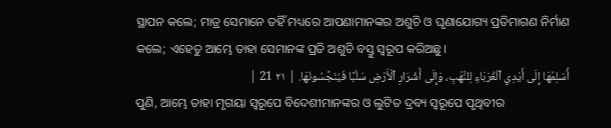ସ୍ଥାପନ କଲେ; ମାତ୍ର ସେମାନେ ତହିଁ ମଧ୍ୟରେ ଆପଣାମାନଙ୍କର ଅଶୁଚି ଓ ଘୃଣାଯୋଗ୍ୟ ପ୍ରତିମାଗଣ ନିର୍ମାଣ କଲେ; ଏହେତୁ ଆମ୍ଭେ ତାହା ସେମାନଙ୍କ ପ୍ରତି ଅଶୁଚି ବସ୍ତୁ ସ୍ୱରୂପ କରିଅଛୁ।
أُسْلِمُهَا إِلَى أَيْدِي ٱلْغُرَبَاءِ لِلنَّهْبِ، وَإِلَى أَشْرَارِ ٱلْأَرْضِ سَلْبًا فَيُنَجِّسُونَهَا. | ٢١ 21 |
ପୁଣି, ଆମ୍ଭେ ତାହା ମୃଗୟା ସ୍ୱରୂପେ ବିଦେଶୀମାନଙ୍କର ଓ ଲୁଟିତ ଦ୍ରବ୍ୟ ସ୍ୱରୂପେ ପୃଥିବୀର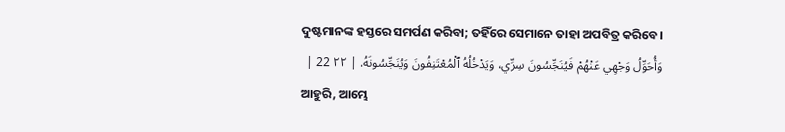ଦୁଷ୍ଟମାନଙ୍କ ହସ୍ତରେ ସମର୍ପଣ କରିବା; ତହିଁରେ ସେମାନେ ତାହା ଅପବିତ୍ର କରିବେ।
وَأُحَوِّلُ وَجْهِي عَنْهُمْ فَيُنَجِّسُونَ سِرِّي، وَيَدْخُلُهُ ٱلْمُعْتَنِفُونَ وَيُنَجِّسُونَهُ. | ٢٢ 22 |
ଆହୁରି, ଆମ୍ଭେ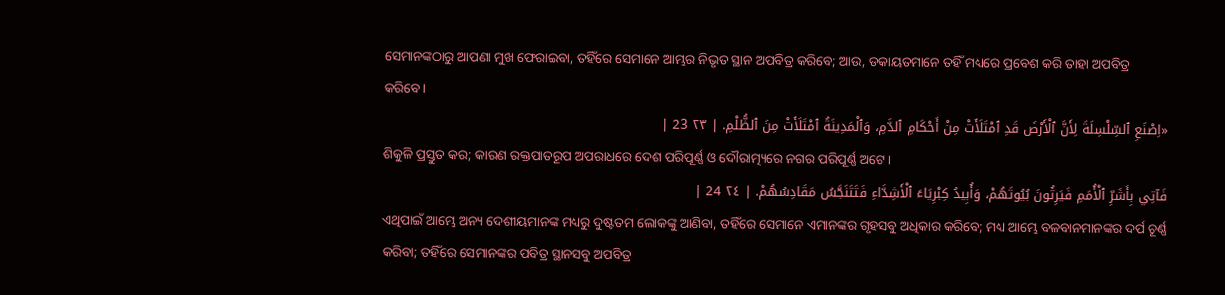ସେମାନଙ୍କଠାରୁ ଆପଣା ମୁଖ ଫେରାଇବା, ତହିଁରେ ସେମାନେ ଆମ୍ଭର ନିଭୃତ ସ୍ଥାନ ଅପବିତ୍ର କରିବେ; ଆଉ, ଡକାୟତମାନେ ତହିଁ ମଧ୍ୟରେ ପ୍ରବେଶ କରି ତାହା ଅପବିତ୍ର କରିବେ।
«اِصْنَعِ ٱلسِّلْسِلَةَ لِأَنَّ ٱلْأَرْضَ قَدِ ٱمْتَلَأَتْ مِنْ أَحْكَامِ ٱلدَّمِ، وَٱلْمَدِينَةُ ٱمْتَلَأَتْ مِنَ ٱلظُّلْمِ. | ٢٣ 23 |
ଶିକୁଳି ପ୍ରସ୍ତୁତ କର; କାରଣ ରକ୍ତପାତରୂପ ଅପରାଧରେ ଦେଶ ପରିପୂର୍ଣ୍ଣ ଓ ଦୌରାତ୍ମ୍ୟରେ ନଗର ପରିପୂର୍ଣ୍ଣ ଅଟେ।
فَآتِي بِأَشَرِّ ٱلْأُمَمِ فَيَرِثُونَ بُيُوتَهُمْ، وَأُبِيدُ كِبْرِيَاءَ ٱلْأَشِدَّاءِ فَتَتَنَجَّسُ مَقَادِسُهُمْ. | ٢٤ 24 |
ଏଥିପାଇଁ ଆମ୍ଭେ ଅନ୍ୟ ଦେଶୀୟମାନଙ୍କ ମଧ୍ୟରୁ ଦୁଷ୍ଟତମ ଲୋକଙ୍କୁ ଆଣିବା, ତହିଁରେ ସେମାନେ ଏମାନଙ୍କର ଗୃହସବୁ ଅଧିକାର କରିବେ; ମଧ୍ୟ ଆମ୍ଭେ ବଳବାନମାନଙ୍କର ଦର୍ପ ଚୂର୍ଣ୍ଣ କରିବା; ତହିଁରେ ସେମାନଙ୍କର ପବିତ୍ର ସ୍ଥାନସବୁ ଅପବିତ୍ର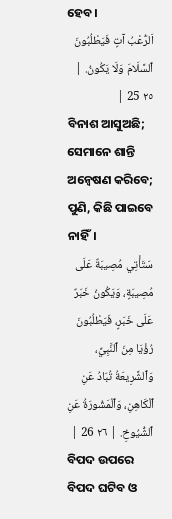ହେବ।
اَلرُّعْبُ آتٍ فَيَطْلُبُونَ ٱلسَّلَامَ وَلَا يَكُونُ. | ٢٥ 25 |
ବିନାଶ ଆସୁଅଛି; ସେମାନେ ଶାନ୍ତି ଅନ୍ଵେଷଣ କରିବେ; ପୁଣି, କିଛି ପାଇବେ ନାହିଁ।
سَتَأْتِي مُصِيبَةٌ عَلَى مُصِيبَةٍ، وَيَكُونُ خَبَرٌ عَلَى خَبَرٍ، فَيَطْلُبُونَ رُؤْيَا مِنَ ٱلنَّبِيِّ، وَٱلشَّرِيعَةُ تُبَادُ عَنِ ٱلْكَاهِنِ، وَٱلْمَشُورَةُ عَنِ ٱلشُّيُوخِ. | ٢٦ 26 |
ବିପଦ ଉପରେ ବିପଦ ଘଟିବ ଓ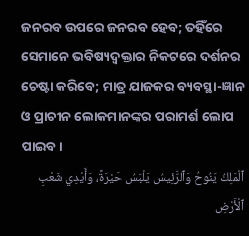ଜନରବ ଉପରେ ଜନରବ ହେବ; ତହିଁରେ ସେମାନେ ଭବିଷ୍ୟଦ୍ବକ୍ତାର ନିକଟରେ ଦର୍ଶନର ଚେଷ୍ଟା କରିବେ; ମାତ୍ର ଯାଜକର ବ୍ୟବସ୍ଥା-ଜ୍ଞାନ ଓ ପ୍ରାଚୀନ ଲୋକମାନଙ୍କର ପରାମର୍ଶ ଲୋପ ପାଇବ।
ٱلْمَلِكُ يَنُوحُ وَٱلرَّئِيسُ يَلْبَسُ حَيْرَةً، وَأَيْدِي شَعْبِ ٱلْأَرْضِ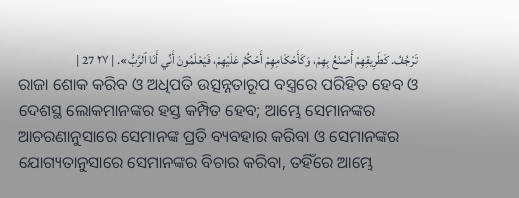تَرْجُفُ. كَطَرِيقِهِمْ أَصْنَعُ بِهِمْ، وَكَأَحْكَامِهِمْ أَحْكُمُ عَلَيْهِمْ، فَيَعْلَمُونَ أَنِّي أَنَا ٱلرَّبُّ». | ٢٧ 27 |
ରାଜା ଶୋକ କରିବ ଓ ଅଧିପତି ଉତ୍ସନ୍ନତାରୂପ ବସ୍ତ୍ରରେ ପରିହିତ ହେବ ଓ ଦେଶସ୍ଥ ଲୋକମାନଙ୍କର ହସ୍ତ କମ୍ପିତ ହେବ; ଆମ୍ଭେ ସେମାନଙ୍କର ଆଚରଣାନୁସାରେ ସେମାନଙ୍କ ପ୍ରତି ବ୍ୟବହାର କରିବା ଓ ସେମାନଙ୍କର ଯୋଗ୍ୟତାନୁସାରେ ସେମାନଙ୍କର ବିଚାର କରିବା, ତହିଁରେ ଆମ୍ଭେ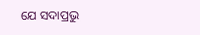ଯେ ସଦାପ୍ରଭୁ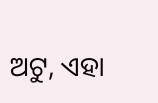ଅଟୁ, ଏହା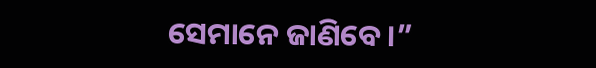ସେମାନେ ଜାଣିବେ।”